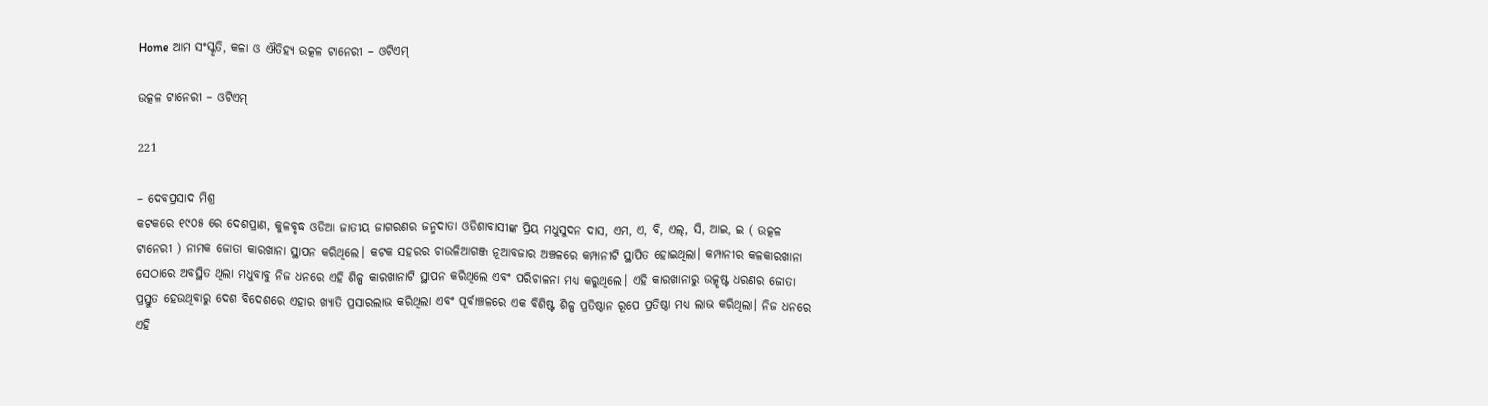Home ଆମ ସଂସ୍କୃତି, କଳା ଓ ଐତିହ୍ୟ ଉତ୍କଳ ଟାନେରୀ – ଓଟିଏମ୍

ଉତ୍କଳ ଟାନେରୀ – ଓଟିଏମ୍

221

– ଦେବପ୍ରସାଦ ମିଶ୍ର
କଟକରେ ୧୯୦୫ ରେ ଦେଶପ୍ରାଣ, କୁଳବୃଦ୍ଧ ଓଡିଆ ଜାତୀୟ ଜାଗରଣର ଜନ୍ମଦାତା ଓଡିଶାବାସୀଙ୍କ ପ୍ରିୟ ମଧୁସୁଦନ ଦାସ, ଏମ, ଏ, ବି, ଏଲ୍, ସି, ଆଇ, ଇ ( ଉତ୍କଳ ଟାନେରୀ ) ନାମକ ଜୋତା କାରଖାନା ସ୍ଥାପନ କରିଥିଲେ। କଟକ ସହରର ଚାଉଳିଆଗଞ୍ଜ ନୂଆବଜାର ଅଞ୍ଚଳରେ କମ୍ପାନୀଟି ସ୍ଥାପିତ ହୋଇଥିଲା। କମ୍ପାନୀର କଳକାରଖାନା ସେଠାରେ ଅବସ୍ଥିତ ଥିଲା ମଧୁବାବୁ ନିଜ ଧନରେ ଏହି ଶିଳ୍ପ କାରଖାନାଟି ସ୍ଥାପନ କରିଥିଲେ ଏବଂ ପରିଚାଳନା ମଧ୍ୟ କରୁଥିଲେ। ଏହି କାରଖାନାରୁ ଉତ୍କୃଷ୍ଟ ଧରଣର ଜୋତା ପ୍ରସ୍ତୁତ ହେଉଥିବାରୁ ଦେଶ ବିଦେଶରେ ଏହାର ଖ୍ୟାତି ପ୍ରସାରଲାଭ କରିଥିଲା ଏବଂ ପୂର୍ବାଞ୍ଚଳରେ ଏକ ବିଶିଷ୍ଟ ଶିଳ୍ପ ପ୍ରତିଷ୍ଠାନ ରୂପେ ପ୍ରତିଷ୍ଠା ମଧ୍ୟ ଲାଭ କରିଥିଲା। ନିଜ ଧନରେ ଏହି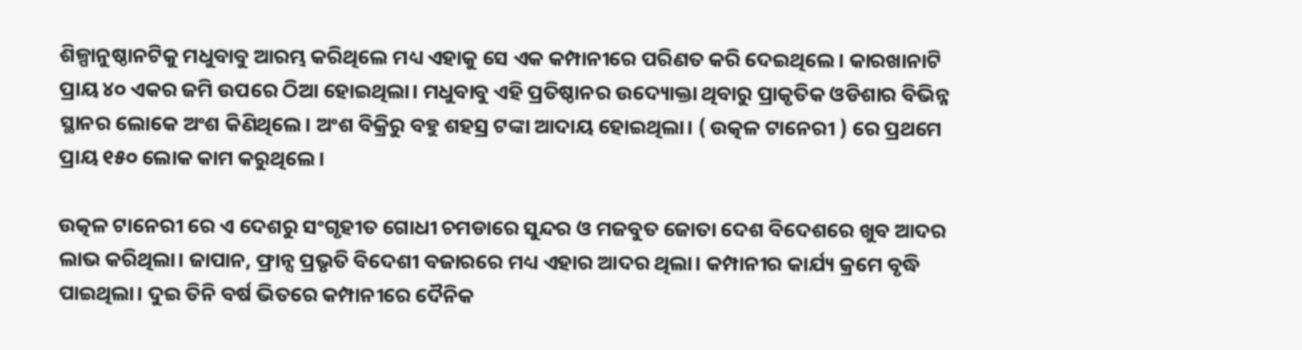ଶିଳ୍ପାନୁଷ୍ଠାନଟିକୁ ମଧୁବାବୁ ଆରମ୍ଭ କରିଥିଲେ ମଧ୍ୟ ଏହାକୁ ସେ ଏକ କମ୍ପାନୀରେ ପରିଣତ କରି ଦେଇଥିଲେ। କାରଖାନାଟି ପ୍ରାୟ ୪୦ ଏକର ଜମି ଉପରେ ଠିଆ ହୋଇଥିଲା। ମଧୁବାବୁ ଏହି ପ୍ରତିଷ୍ଠାନର ଉଦ୍ୟୋକ୍ତା ଥିବାରୁ ପ୍ରାକୃତିକ ଓଡିଶାର ବିଭିନ୍ନ ସ୍ଥାନର ଲୋକେ ଅଂଶ କିଣିଥିଲେ। ଅଂଶ ବିକ୍ରିରୁ ବହୁ ଶହସ୍ର ଟଙ୍କା ଆଦାୟ ହୋଇଥିଲା। ( ଉତ୍କଳ ଟାନେରୀ ) ରେ ପ୍ରଥମେ ପ୍ରାୟ ୧୫୦ ଲୋକ କାମ କରୁଥିଲେ।

ଉତ୍କଳ ଟାନେରୀ ରେ ଏ ଦେଶରୁ ସଂଗୃହୀତ ଗୋଧୀ ଚମଡାରେ ସୁନ୍ଦର ଓ ମଜବୁତ ଜୋତା ଦେଶ ବିଦେଶରେ ଖୁବ ଆଦର ଲାଭ କରିଥିଲା। ଜାପାନ, ଫ୍ରାନ୍ସ ପ୍ରଭୃତି ବିଦେଶୀ ବଜାରରେ ମଧ୍ୟ ଏହାର ଆଦର ଥିଲା। କମ୍ପାନୀର କାର୍ଯ୍ୟ କ୍ରମେ ବୃଦ୍ଧି ପାଇଥିଲା। ଦୁଇ ତିନି ବର୍ଷ ଭିତରେ କମ୍ପାନୀରେ ଦୈନିକ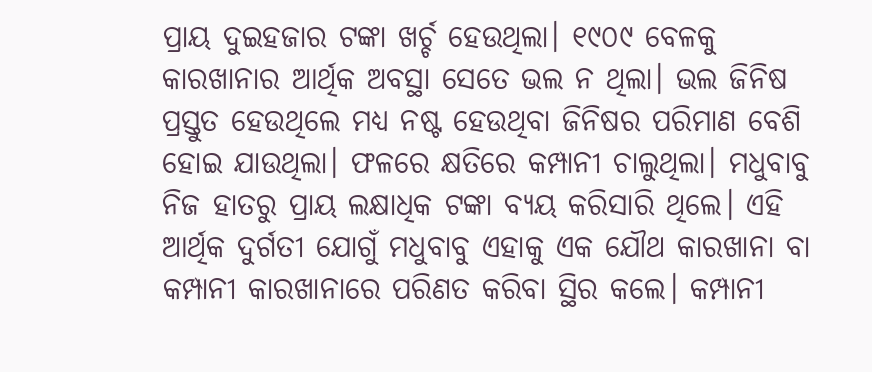ପ୍ରାୟ ଦୁଇହଜାର ଟଙ୍କା ଖର୍ଚ୍ଚ ହେଉଥିଲା। ୧୯୦୯ ବେଳକୁ କାରଖାନାର ଆର୍ଥିକ ଅବସ୍ଥା ସେତେ ଭଲ ନ ଥିଲା। ଭଲ ଜିନିଷ ପ୍ରସ୍ତୁତ ହେଉଥିଲେ ମଧ୍ୟ ନଷ୍ଟ ହେଉଥିବା ଜିନିଷର ପରିମାଣ ବେଶି ହୋଇ ଯାଉଥିଲା। ଫଳରେ କ୍ଷତିରେ କମ୍ପାନୀ ଚାଲୁଥିଲା। ମଧୁବାବୁ ନିଜ ହାତରୁ ପ୍ରାୟ ଲକ୍ଷାଧିକ ଟଙ୍କା ବ୍ୟୟ କରିସାରି ଥିଲେ। ଏହି ଆର୍ଥିକ ଦୁର୍ଗତୀ ଯୋଗୁଁ ମଧୁବାବୁ ଏହାକୁ ଏକ ଯୌଥ କାରଖାନା ବା କମ୍ପାନୀ କାରଖାନାରେ ପରିଣତ କରିବା ସ୍ଥିର କଲେ। କମ୍ପାନୀ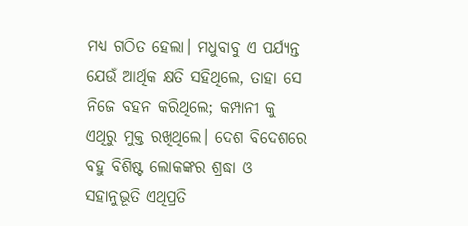ମଧ୍ୟ ଗଠିତ ହେଲା। ମଧୁବାବୁ ଏ ପର୍ଯ୍ୟନ୍ତ ଯେଉଁ ଆର୍ଥିକ କ୍ଷତି ସହିଥିଲେ, ତାହା ସେ ନିଜେ ବହନ କରିଥିଲେ; କମ୍ପାନୀ କୁ ଏଥିରୁ ମୁକ୍ତ ରଖିଥିଲେ। ଦେଶ ବିଦେଶରେ ବହୁ ବିଶିଷ୍ଟ ଲୋକଙ୍କର ଶ୍ରଦ୍ଧା ଓ ସହାନୁଭୂତି ଏଥିପ୍ରତି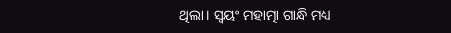ଥିଲା। ସ୍ୱୟଂ ମହାତ୍ମା ଗାନ୍ଧି ମଧ୍ୟ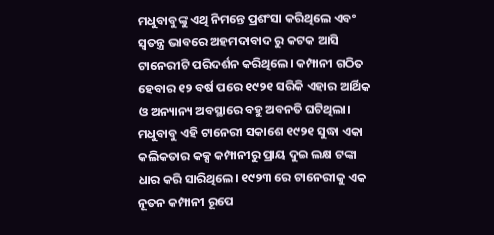ମଧୁବାବୁଙ୍କୁ ଏଥି ନିମନ୍ତେ ପ୍ରଶଂସା କରିଥିଲେ ଏବଂ ସ୍ୱତନ୍ତ୍ର ଭାବରେ ଅହମଦାବାଦ ରୁ କଟକ ଆସି ଟାନେରୀଟି ପରିଦର୍ଶନ କରିଥିଲେ। କମ୍ପାନୀ ଗଠିତ ହେବାର ୧୨ ବର୍ଷ ପରେ ୧୯୨୧ ସରିକି ଏହାର ଆର୍ଥିକ ଓ ଅନ୍ୟାନ୍ୟ ଅବସ୍ଥାରେ ବହୁ ଅବନତି ଘଟିଥିଲା। ମଧୁବାବୁ ଏହି ଟାନେରୀ ସକାଶେ ୧୯୨୧ ସୁଦ୍ଧା ଏକା କଲିକତାର କକ୍ସ କମ୍ପାନୀରୁ ପ୍ରାୟ ଦୁଇ ଲକ୍ଷ ଟଙ୍କା ଧାର କରି ସାରିଥିଲେ। ୧୯୨୩ ରେ ଟାନେରୀକୁ ଏକ ନୂତନ କମ୍ପାନୀ ରୂପେ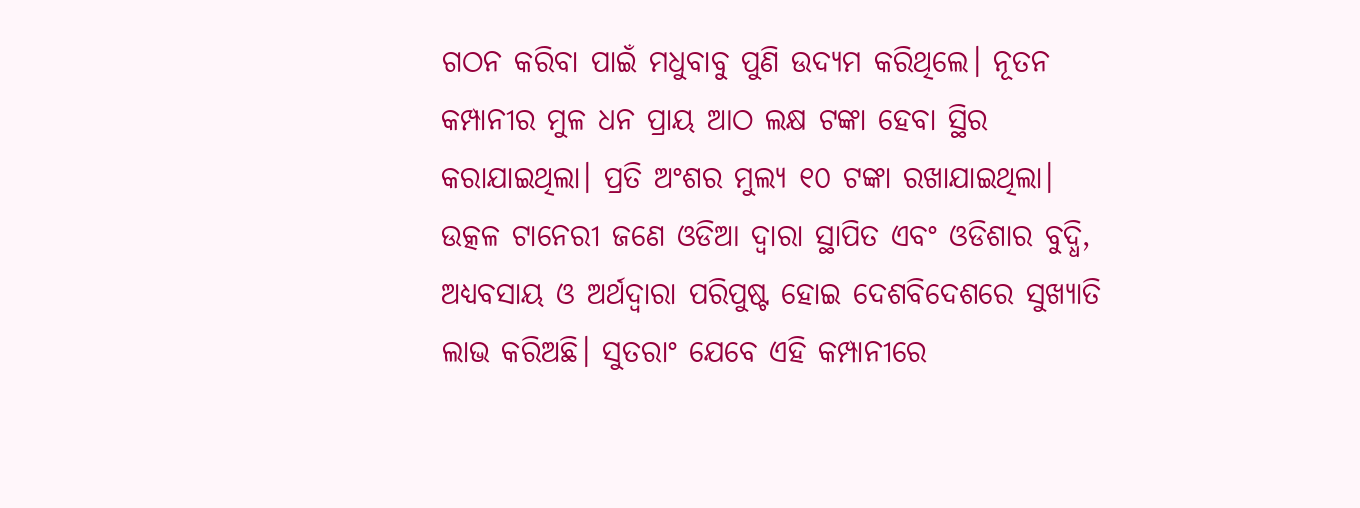ଗଠନ କରିବା ପାଇଁ ମଧୁବାବୁ ପୁଣି ଉଦ୍ୟମ କରିଥିଲେ। ନୂତନ କମ୍ପାନୀର ମୁଳ ଧନ ପ୍ରାୟ ଆଠ ଲକ୍ଷ ଟଙ୍କା ହେବା ସ୍ଥିର କରାଯାଇଥିଲା। ପ୍ରତି ଅଂଶର ମୁଲ୍ୟ ୧୦ ଟଙ୍କା ରଖାଯାଇଥିଲା। ଉତ୍କଳ ଟାନେରୀ ଜଣେ ଓଡିଆ ଦ୍ୱାରା ସ୍ଥାପିତ ଏବଂ ଓଡିଶାର ବୁଦ୍ଧି, ଅଧ୍ୟବସାୟ ଓ ଅର୍ଥଦ୍ୱାରା ପରିପୁଷ୍ଟ ହୋଇ ଦେଶବିଦେଶରେ ସୁଖ୍ୟାତି ଲାଭ କରିଅଛି। ସୁତରାଂ ଯେବେ ଏହି କମ୍ପାନୀରେ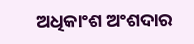ଅଧିକାଂଶ ଅଂଶଦାର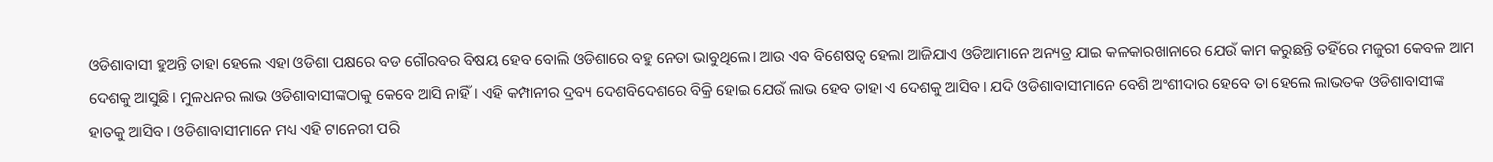ଓଡିଶାବାସୀ ହୁଅନ୍ତି ତାହା ହେଲେ ଏହା ଓଡିଶା ପକ୍ଷରେ ବଡ ଗୌରବର ବିଷୟ ହେବ ବୋଲି ଓଡିଶାରେ ବହୁ ନେତା ଭାବୁଥିଲେ। ଆଉ ଏବ ବିଶେଷତ୍ୱ ହେଲା ଆଜିଯାଏ ଓଡିଆମାନେ ଅନ୍ୟତ୍ର ଯାଇ କଳକାରଖାନାରେ ଯେଉଁ କାମ କରୁଛନ୍ତି ତହିଁରେ ମଜୁରୀ କେବଳ ଆମ ଦେଶକୁ ଆସୁଛି। ମୁଳଧନର ଲାଭ ଓଡିଶାବାସୀଙ୍କଠାକୁ କେବେ ଆସି ନାହିଁ। ଏହି କମ୍ପାନୀର ଦ୍ରବ୍ୟ ଦେଶବିଦେଶରେ ବିକ୍ରି ହୋଇ ଯେଉଁ ଲାଭ ହେବ ତାହା ଏ ଦେଶକୁ ଆସିବ। ଯଦି ଓଡିଶାବାସୀମାନେ ବେଶି ଅଂଶୀଦାର ହେବେ ତା ହେଲେ ଲାଭତକ ଓଡିଶାବାସୀଙ୍କ ହାତକୁ ଆସିବ। ଓଡିଶାବାସୀମାନେ ମଧ୍ୟ ଏହି ଟାନେରୀ ପରି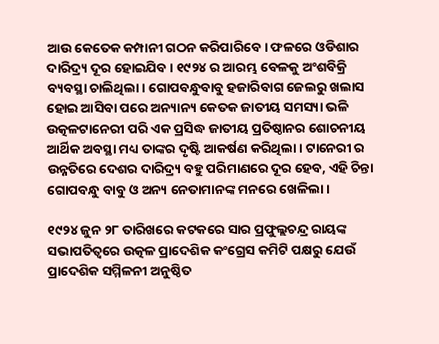ଆଉ କେତେକ କମ୍ପାନୀ ଗଠନ କରିପାରିବେ। ଫଳରେ ଓଡିଶାର ଦାରିଦ୍ର୍ୟ ଦୂର ହୋଇଯିବ। ୧୯୨୪ ର ଆରମ୍ଭ ବେଳକୁ ଅଂଶବିକ୍ରି ବ୍ୟବସ୍ଥା ଚାଲିଥିଲା। ଗୋପବନ୍ଧୁବାବୁ ହଜାରିବାଗ ଜେଲରୁ ଖଲାସ ହୋଇ ଆସିବା ପରେ ଅନ୍ୟାନ୍ୟ କେତକ ଜାତୀୟ ସମସ୍ୟା ଭଳି ଉତ୍କଳଟାନେରୀ ପରି ଏକ ପ୍ରସିଦ୍ଧ ଜାତୀୟ ପ୍ରତିଷ୍ଠାନର ଶୋଚନୀୟ ଆର୍ଥିକ ଅବସ୍ଥା ମଧ୍ୟ ତାଙ୍କର ଦୃଷ୍ଟି ଆକର୍ଷଣ କରିଥିଲା। ଟାନେରୀ ର ଉନ୍ନତିରେ ଦେଶର ଦାରିଦ୍ର୍ୟ ବହୁ ପରିମାଣରେ ଦୂର ହେବ, ଏହି ଚିନ୍ତା ଗୋପବନ୍ଧୁ ବାବୁ ଓ ଅନ୍ୟ ନେତାମାନଙ୍କ ମନରେ ଖେଳିଲା।

୧୯୨୪ ଜୁନ ୨୮ ତାରିଖରେ କଟକରେ ସାର ପ୍ରଫୁଲ୍ଲଚନ୍ଦ୍ର ରାୟଙ୍କ ସଭାପତିତ୍ୱରେ ଉତ୍କଳ ପ୍ରାଦେଶିକ କଂଗ୍ରେସ କମିଟି ପକ୍ଷରୁ ଯେଉଁ ପ୍ରାଦେଶିକ ସମ୍ମିଳନୀ ଅନୁଷ୍ଠିତ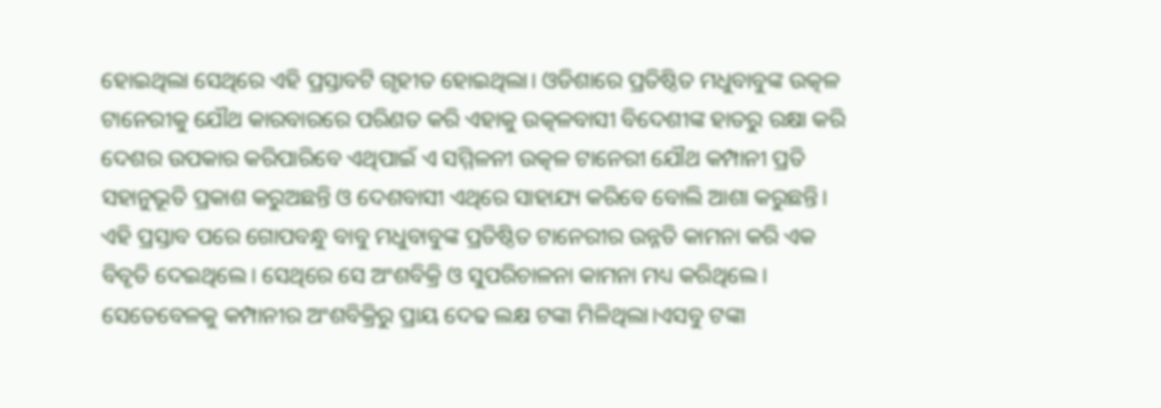ହୋଇଥିଲା ସେଥିରେ ଏହି ପ୍ରସ୍ତାବଟି ଗୃହୀତ ହୋଇଥିଲା। ଓଡିଶାରେ ପ୍ରତିଷ୍ଠିତ ମଧୁବାବୁଙ୍କ ଉତ୍କଳ ଟାନେରୀକୁ ଯୌଥ କାରବାରରେ ପରିଣତ କରି ଏହାକୁ ଉତ୍କଳବାସୀ ବିଦେଶୀଙ୍କ ହାତରୁ ରକ୍ଷା କରି ଦେଶର ଉପକାର କରିପାରିବେ ଏଥିପାଇଁ ଏ ସମ୍ମିଳନୀ ଉତ୍କଳ ଟାନେରୀ ଯୌଥ କମ୍ପାନୀ ପ୍ରତି ସହାନୁଭୂତି ପ୍ରକାଶ କରୁଅଛନ୍ତି ଓ ଦେଶବାସୀ ଏଥିରେ ସାହାଯ୍ୟ କରିବେ ବୋଲି ଆଶା କରୁଛନ୍ତି। ଏହି ପ୍ରସ୍ତାବ ପରେ ଗୋପବନ୍ଧୁ ବାବୁ ମଧୁବାବୁଙ୍କ ପ୍ରତିଷ୍ଠିତ ଟାନେରୀର ଉନ୍ନତି କାମନା କରି ଏକ ବିବୃତି ଦେଇଥିଲେ। ସେଥିରେ ସେ ଅଂଶବିକ୍ରି ଓ ସୁପରିଚାଳନା କାମନା ମଧ୍ୟ କରିଥିଲେ। ସେତେବେଳକୁ କମ୍ପାନୀର ଅଂଶବିକ୍ରିରୁ ପ୍ରାୟ ଦେଢ ଲକ୍ଷ ଟଙ୍କା ମିଳିଥିଲା।ଏସବୁ ଟଙ୍କା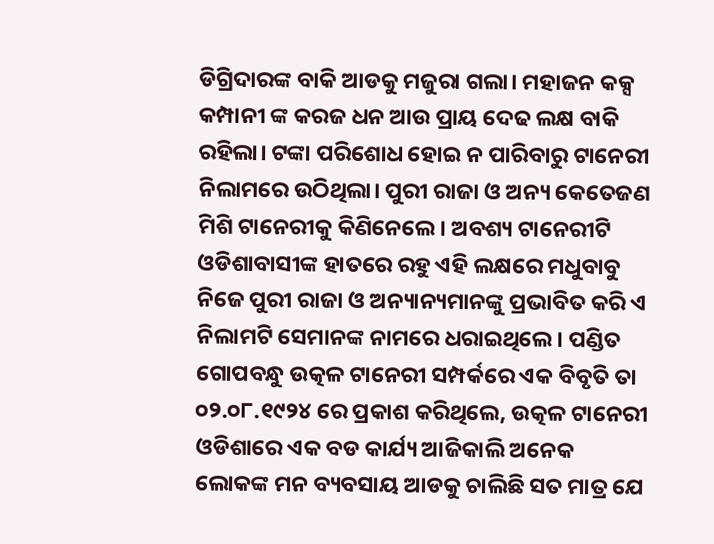ଡିଗ୍ରିଦାରଙ୍କ ବାକି ଆଡକୁ ମଜୁରା ଗଲା। ମହାଜନ କକ୍ସ କମ୍ପାନୀ ଙ୍କ କରଜ ଧନ ଆଉ ପ୍ରାୟ ଦେଢ ଲକ୍ଷ ବାକି ରହିଲା। ଟଙ୍କା ପରିଶୋଧ ହୋଇ ନ ପାରିବାରୁ ଟାନେରୀ ନିଲାମରେ ଉଠିଥିଲା। ପୁରୀ ରାଜା ଓ ଅନ୍ୟ କେତେଜଣ ମିଶି ଟାନେରୀକୁ କିଣିନେଲେ। ଅବଶ୍ୟ ଟାନେରୀଟି ଓଡିଶାବାସୀଙ୍କ ହାତରେ ରହୁ ଏହି ଲକ୍ଷରେ ମଧୁବାବୁ ନିଜେ ପୁରୀ ରାଜା ଓ ଅନ୍ୟାନ୍ୟମାନଙ୍କୁ ପ୍ରଭାବିତ କରି ଏ ନିଲାମଟି ସେମାନଙ୍କ ନାମରେ ଧରାଇଥିଲେ। ପଣ୍ଡିତ ଗୋପବନ୍ଧୁ ଉତ୍କଳ ଟାନେରୀ ସମ୍ପର୍କରେ ଏକ ବିବୃତି ତା ୦୨.୦୮.୧୯୨୪ ରେ ପ୍ରକାଶ କରିଥିଲେ, ଉତ୍କଳ ଟାନେରୀ ଓଡିଶାରେ ଏକ ବଡ କାର୍ଯ୍ୟ ଆଜିକାଲି ଅନେକ ଲୋକଙ୍କ ମନ ବ୍ୟବସାୟ ଆଡକୁ ଚାଲିଛି ସତ ମାତ୍ର ଯେ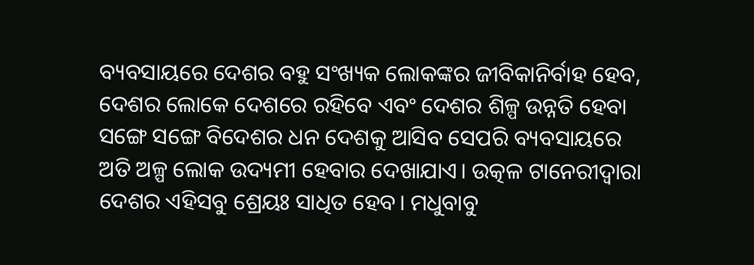ବ୍ୟବସାୟରେ ଦେଶର ବହୁ ସଂଖ୍ୟକ ଲୋକଙ୍କର ଜୀବିକାନିର୍ବାହ ହେବ, ଦେଶର ଲୋକେ ଦେଶରେ ରହିବେ ଏବଂ ଦେଶର ଶିଳ୍ପ ଉନ୍ନତି ହେବା ସଙ୍ଗେ ସଙ୍ଗେ ବିଦେଶର ଧନ ଦେଶକୁ ଆସିବ ସେପରି ବ୍ୟବସାୟରେ ଅତି ଅଳ୍ପ ଲୋକ ଉଦ୍ୟମୀ ହେବାର ଦେଖାଯାଏ। ଉତ୍କଳ ଟାନେରୀଦ୍ୱାରା ଦେଶର ଏହିସବୁ ଶ୍ରେୟଃ ସାଧିତ ହେବ। ମଧୁବାବୁ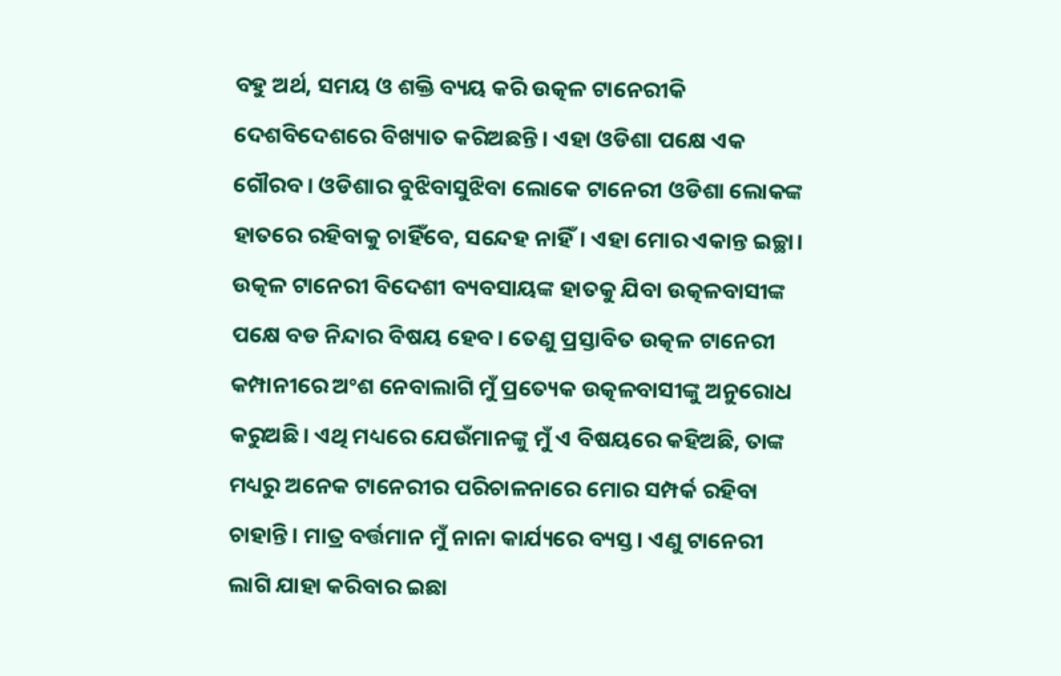ବହୁ ଅର୍ଥ, ସମୟ ଓ ଶକ୍ତି ବ୍ୟୟ କରି ଉତ୍କଳ ଟାନେରୀକି ଦେଶବିଦେଶରେ ବିଖ୍ୟାତ କରିଅଛନ୍ତି। ଏହା ଓଡିଶା ପକ୍ଷେ ଏକ ଗୌରବ। ଓଡିଶାର ବୁଝିବାସୁଝିବା ଲୋକେ ଟାନେରୀ ଓଡିଶା ଲୋକଙ୍କ ହାତରେ ରହିବାକୁ ଚାହିଁବେ, ସନ୍ଦେହ ନାହିଁ। ଏହା ମୋର ଏକାନ୍ତ ଇଚ୍ଛା। ଉତ୍କଳ ଟାନେରୀ ବିଦେଶୀ ବ୍ୟବସାୟଙ୍କ ହାତକୁ ଯିବା ଉତ୍କଳବାସୀଙ୍କ ପକ୍ଷେ ବଡ ନିନ୍ଦାର ବିଷୟ ହେବ। ତେଣୁ ପ୍ରସ୍ତାବିତ ଉତ୍କଳ ଟାନେରୀ କମ୍ପାନୀରେ ଅଂଶ ନେବାଲାଗି ମୁଁ ପ୍ରତ୍ୟେକ ଉତ୍କଳବାସୀଙ୍କୁ ଅନୁରୋଧ କରୁଅଛି। ଏଥି ମଧ୍ୟରେ ଯେଉଁମାନଙ୍କୁ ମୁଁ ଏ ବିଷୟରେ କହିଅଛି, ତାଙ୍କ ମଧ୍ୟରୁ ଅନେକ ଟାନେରୀର ପରିଚାଳନାରେ ମୋର ସମ୍ପର୍କ ରହିବା ଚାହାନ୍ତି। ମାତ୍ର ବର୍ତ୍ତମାନ ମୁଁ ନାନା କାର୍ଯ୍ୟରେ ବ୍ୟସ୍ତ। ଏଣୁ ଟାନେରୀ ଲାଗି ଯାହା କରିବାର ଇଛା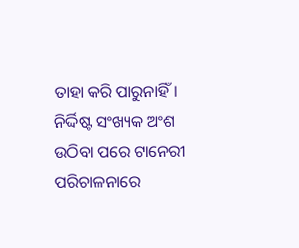ତାହା କରି ପାରୁନାହିଁ। ନିର୍ଦ୍ଦିଷ୍ଟ ସଂଖ୍ୟକ ଅଂଶ ଉଠିବା ପରେ ଟାନେରୀ ପରିଚାଳନାରେ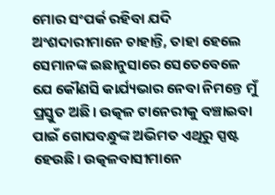ମୋର ସଂପର୍କ ରହିବା ଯଦି ଅଂଶଦାରୀମାନେ ଚାହାନ୍ତି, ତାହା ହେଲେ ସେମାନଙ୍କ ଇଛାନୁସାରେ ସେତେବେଳେ ଯେ କୌଣସି କାର୍ଯ୍ୟଭାର ନେବା ନିମନ୍ତେ ମୁଁ ପ୍ରସ୍ତୁତ ଅଛି। ଉତ୍କଳ ଟାନେରୀକୁ ବଞ୍ଚାଇବା ପାଇଁ ଗୋପବନ୍ଧୁଙ୍କ ଅଭିମତ ଏଥିରୁ ସ୍ପଷ୍ଟ ହେଉଛି। ଉତ୍କଳବାସୀମାନେ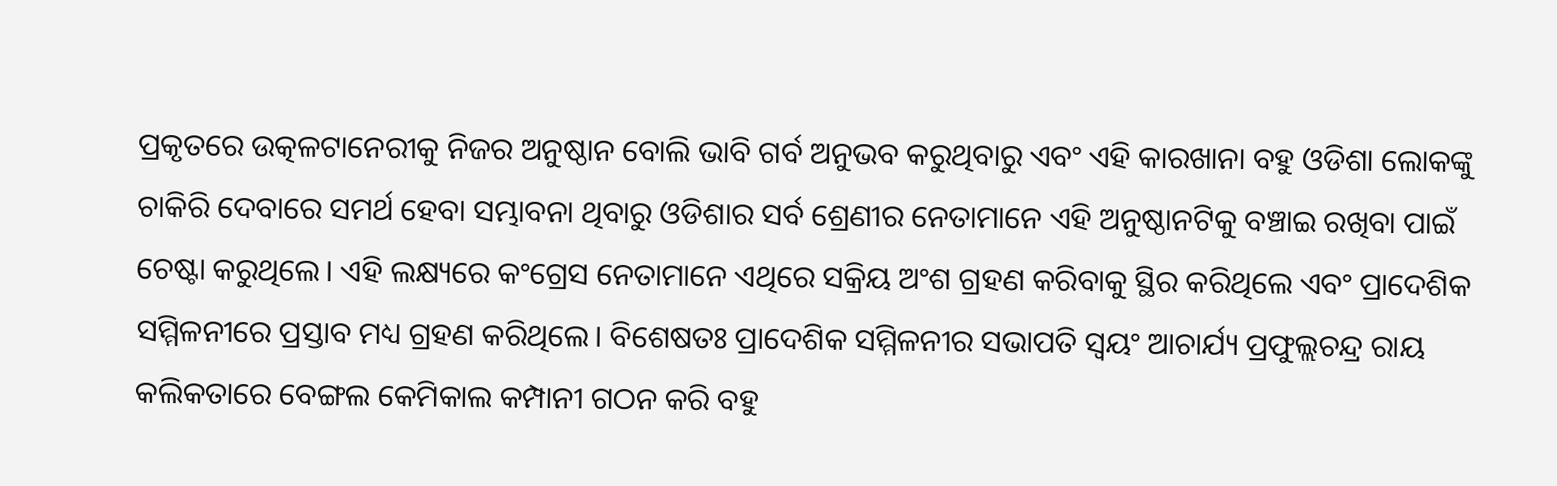ପ୍ରକୃତରେ ଉତ୍କଳଟାନେରୀକୁ ନିଜର ଅନୁଷ୍ଠାନ ବୋଲି ଭାବି ଗର୍ବ ଅନୁଭବ କରୁଥିବାରୁ ଏବଂ ଏହି କାରଖାନା ବହୁ ଓଡିଶା ଲୋକଙ୍କୁ ଚାକିରି ଦେବାରେ ସମର୍ଥ ହେବା ସମ୍ଭାବନା ଥିବାରୁ ଓଡିଶାର ସର୍ବ ଶ୍ରେଣୀର ନେତାମାନେ ଏହି ଅନୁଷ୍ଠାନଟିକୁ ବଞ୍ଚାଇ ରଖିବା ପାଇଁ ଚେଷ୍ଟା କରୁଥିଲେ। ଏହି ଲକ୍ଷ୍ୟରେ କଂଗ୍ରେସ ନେତାମାନେ ଏଥିରେ ସକ୍ରିୟ ଅଂଶ ଗ୍ରହଣ କରିବାକୁ ସ୍ଥିର କରିଥିଲେ ଏବଂ ପ୍ରାଦେଶିକ ସମ୍ମିଳନୀରେ ପ୍ରସ୍ତାବ ମଧ୍ୟ ଗ୍ରହଣ କରିଥିଲେ। ବିଶେଷତଃ ପ୍ରାଦେଶିକ ସମ୍ମିଳନୀର ସଭାପତି ସ୍ୱୟଂ ଆଚାର୍ଯ୍ୟ ପ୍ରଫୁଲ୍ଲଚନ୍ଦ୍ର ରାୟ କଲିକତାରେ ବେଙ୍ଗଲ କେମିକାଲ କମ୍ପାନୀ ଗଠନ କରି ବହୁ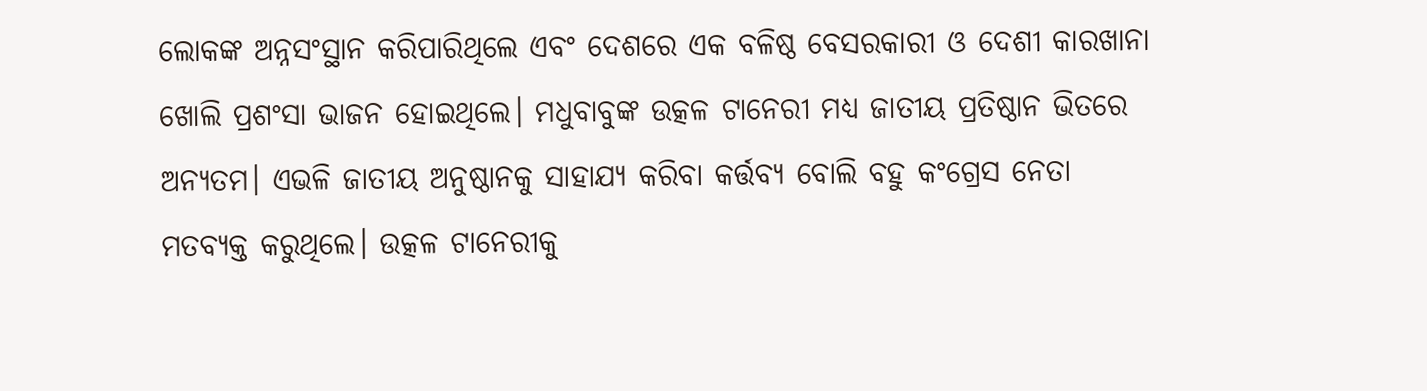ଲୋକଙ୍କ ଅନ୍ନସଂସ୍ଥାନ କରିପାରିଥିଲେ ଏବଂ ଦେଶରେ ଏକ ବଳିଷ୍ଠ ବେସରକାରୀ ଓ ଦେଶୀ କାରଖାନା ଖୋଲି ପ୍ରଶଂସା ଭାଜନ ହୋଇଥିଲେ। ମଧୁବାବୁଙ୍କ ଉତ୍କଳ ଟାନେରୀ ମଧ୍ୟ ଜାତୀୟ ପ୍ରତିଷ୍ଠାନ ଭିତରେ ଅନ୍ୟତମ। ଏଭଳି ଜାତୀୟ ଅନୁଷ୍ଠାନକୁ ସାହାଯ୍ୟ କରିବା କର୍ତ୍ତବ୍ୟ ବୋଲି ବହୁ କଂଗ୍ରେସ ନେତା ମତବ୍ୟକ୍ତ କରୁଥିଲେ। ଉତ୍କଳ ଟାନେରୀକୁ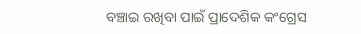ବଞ୍ଚାଇ ରଖିବା ପାଇଁ ପ୍ରାଦେଶିକ କଂଗ୍ରେସ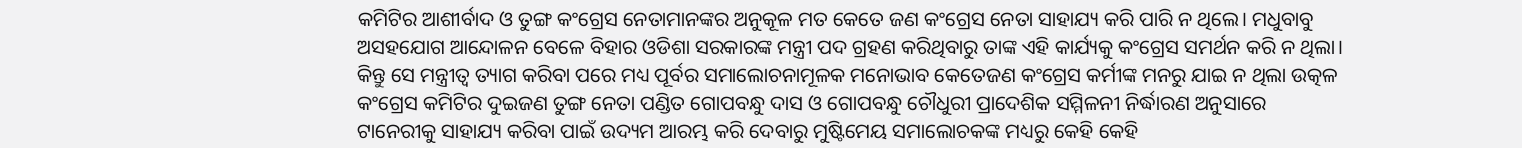କମିଟିର ଆଶୀର୍ବାଦ ଓ ତୁଙ୍ଗ କଂଗ୍ରେସ ନେତାମାନଙ୍କର ଅନୁକୂଳ ମତ କେତେ ଜଣ କଂଗ୍ରେସ ନେତା ସାହାଯ୍ୟ କରି ପାରି ନ ଥିଲେ। ମଧୁବାବୁ ଅସହଯୋଗ ଆନ୍ଦୋଳନ ବେଳେ ବିହାର ଓଡିଶା ସରକାରଙ୍କ ମନ୍ତ୍ରୀ ପଦ ଗ୍ରହଣ କରିଥିବାରୁ ତାଙ୍କ ଏହି କାର୍ଯ୍ୟକୁ କଂଗ୍ରେସ ସମର୍ଥନ କରି ନ ଥିଲା। କିନ୍ତୁ ସେ ମନ୍ତ୍ରୀତ୍ୱ ତ୍ୟାଗ କରିବା ପରେ ମଧ୍ୟ ପୂର୍ବର ସମାଲୋଚନାମୂଳକ ମନୋଭାବ କେତେଜଣ କଂଗ୍ରେସ କର୍ମୀଙ୍କ ମନରୁ ଯାଇ ନ ଥିଲା ଉତ୍କଳ କଂଗ୍ରେସ କମିଟିର ଦୁଇଜଣ ତୁଙ୍ଗ ନେତା ପଣ୍ଡିତ ଗୋପବନ୍ଧୁ ଦାସ ଓ ଗୋପବନ୍ଧୁ ଚୌଧୁରୀ ପ୍ରାଦେଶିକ ସମ୍ମିଳନୀ ନିର୍ଦ୍ଧାରଣ ଅନୁସାରେ ଟାନେରୀକୁ ସାହାଯ୍ୟ କରିବା ପାଇଁ ଉଦ୍ୟମ ଆରମ୍ଭ କରି ଦେବାରୁ ମୁଷ୍ଟିମେୟ ସମାଲୋଚକଙ୍କ ମଧ୍ୟରୁ କେହି କେହି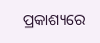ପ୍ରକାଶ୍ୟରେ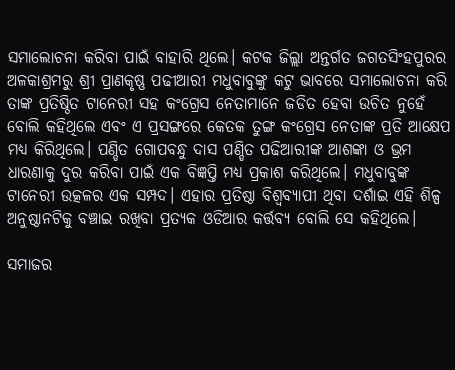ସମାଲୋଚନା କରିବା ପାଇଁ ବାହାରି ଥିଲେ। କଟକ ଜିଲ୍ଲା ଅନ୍ତର୍ଗତ ଜଗତସିଂହପୁରର ଅଳକାଶ୍ରମରୁ ଶ୍ରୀ ପ୍ରାଣକୃଷ୍ଣ ପଢୀଆରୀ ମଧୁବାବୁଙ୍କୁ କଟୁ ଭାବରେ ସମାଲୋଚନା କରି ତାଙ୍କ ପ୍ରତିଷ୍ଠିତ ଟାନେରୀ ସହ କଂଗ୍ରେସ ନେତାମାନେ ଜଡିତ ହେବା ଉଚିତ ନୁହେଁ ବୋଲି କହିଥିଲେ ଏବଂ ଏ ପ୍ରସଙ୍ଗରେ କେତକ ତୁଙ୍ଗ କଂଗ୍ରେସ ନେତାଙ୍କ ପ୍ରତି ଆକ୍ଷେପ ମଧ୍ୟ କିରିଥିଲେ। ପଣ୍ଡିତ ଗୋପବନ୍ଧୁ ଦାସ ପଣ୍ଡିତ ପଢିଆରୀଙ୍କ ଆଶଙ୍କା ଓ ଭ୍ରମ ଧାରଣାକୁ ଦୁର କରିବା ପାଇଁ ଏକ ବିଜ୍ଞପ୍ତି ମଧ୍ୟ ପ୍ରକାଶ କରିଥିଲେ। ମଧୁବାବୁଙ୍କ ଟାନେରୀ ଉତ୍କଳର ଏକ ସମ୍ପଦ। ଏହାର ପ୍ରତିଷ୍ଠା ବିଶ୍ୱବ୍ୟାପୀ ଥିବା ଦର୍ଶାଇ ଏହି ଶିଳ୍ପ ଅନୁଷ୍ଠାନଟିକୁ ବଞ୍ଚାଇ ରଖିବା ପ୍ରତ୍ୟକ ଓଡିଆର କର୍ତ୍ତବ୍ୟ ବୋଲି ସେ କହିଥିଲେ।

ସମାଜର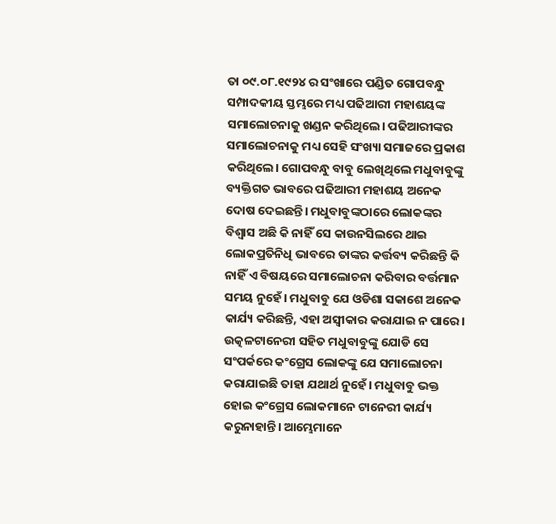ତା ୦୯.୦୮.୧୯୨୪ ର ସଂଖାରେ ପଣ୍ଡିତ ଗୋପବନ୍ଧୁ ସମ୍ପାଦକୀୟ ସ୍ତମ୍ଭରେ ମଧ୍ୟ ପଢିଆରୀ ମହାଶୟଙ୍କ ସମାଲୋଚନାକୁ ଖଣ୍ଡନ କରିଥିଲେ। ପଢିଆରୀଙ୍କର ସମାଲୋଚନାକୁ ମଧ୍ୟ ସେହି ସଂଖ୍ୟା ସମାଜରେ ପ୍ରକାଶ କରିଥିଲେ। ଗୋପବନ୍ଧୁ ବାବୁ ଲେଖିଥିଲେ ମଧୁବାବୁଙ୍କୁ ବ୍ୟକ୍ତିଗତ ଭାବରେ ପଢିଆରୀ ମହାଶୟ ଅନେକ ଦୋଷ ଦେଇଛନ୍ତି। ମଧୁବାବୁଙ୍କଠାରେ ଲୋକଙ୍କର ବିଶ୍ୱାସ ଅଛି କି ନାହିଁ ସେ କାଉନସିଲରେ ଥାଇ ଲୋକପ୍ରତିନିଧି ଭାବରେ ତାଙ୍କର କର୍ତ୍ତବ୍ୟ କରିଛନ୍ତି କି ନାହିଁ ଏ ବିଷୟରେ ସମାଲୋଚନା କରିବାର ବର୍ତ୍ତମାନ ସମୟ ନୁହେଁ। ମଧୁବାବୁ ଯେ ଓଡିଶା ସକାଶେ ଅନେକ କାର୍ଯ୍ୟ କରିଛନ୍ତି, ଏହା ଅସ୍ୱୀକାର କରାଯାଇ ନ ପାରେ। ଉତ୍କଳଟାନେରୀ ସହିତ ମଧୁବାବୁଙ୍କୁ ଯୋଡି ସେ ସଂପର୍କରେ କଂଗ୍ରେସ ଲୋକଙ୍କୁ ଯେ ସମାଲୋଚନା କରାଯାଇଛି ତାହା ଯଥାର୍ଥ ନୁହେଁ। ମଧୁବାବୁ ଭକ୍ତ ହୋଇ କଂଗ୍ରେସ ଲୋକମାନେ ଟାନେରୀ କାର୍ଯ୍ୟ କରୁନାହାନ୍ତି। ଆମ୍ଭେମାନେ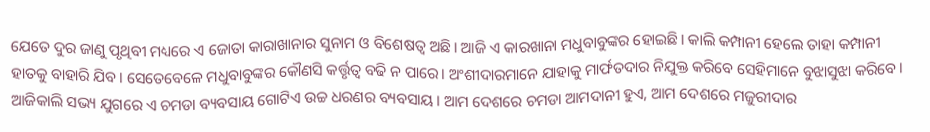ଯେତେ ଦୁର ଜାଣୁ ପୃଥିବୀ ମଧ୍ୟରେ ଏ ଜୋତା କାରାଖାନାର ସୁନାମ ଓ ବିଶେଷତ୍ୱ ଅଛି। ଆଜି ଏ କାରଖାନା ମଧୁବାବୁଙ୍କର ହୋଇଛି। କାଲି କମ୍ପାନୀ ହେଲେ ତାହା କମ୍ପାନୀ ହାତକୁ ବାହାରି ଯିବ। ସେତେବେଳେ ମଧୁବାବୁଙ୍କର କୌଣସି କର୍ତ୍ତୃତ୍ୱ ବଢି ନ ପାରେ। ଅଂଶୀଦାରମାନେ ଯାହାକୁ ମାର୍ଫତଦାର ନିଯୁକ୍ତ କରିବେ ସେହିମାନେ ବୁଝାସୁଝା କରିବେ। ଆଜିକାଲି ସଭ୍ୟ ଯୁଗରେ ଏ ଚମଡା ବ୍ୟବସାୟ ଗୋଟିଏ ଉଚ୍ଚ ଧରଣର ବ୍ୟବସାୟ। ଆମ ଦେଶରେ ଚମଡା ଆମଦାନୀ ହୁଏ, ଆମ ଦେଶରେ ମଜୁରୀଦାର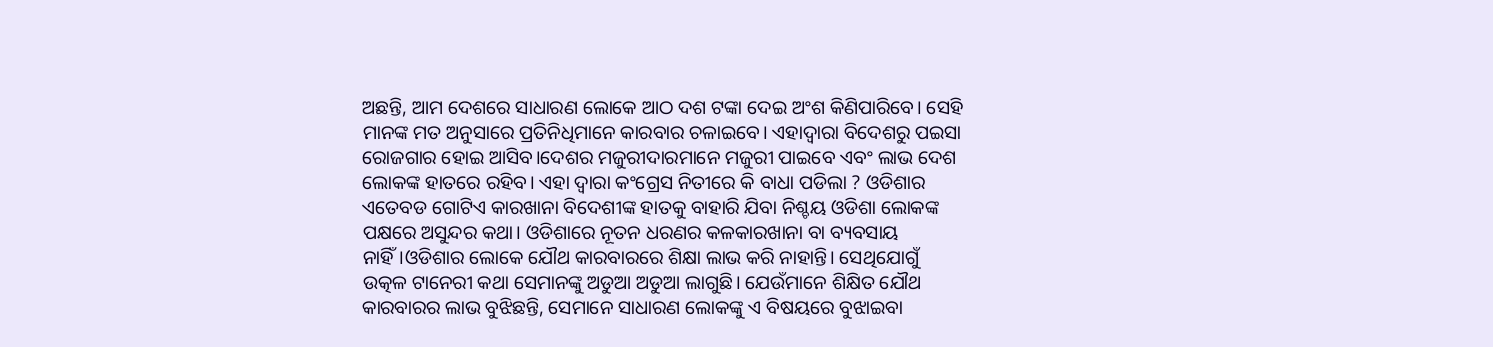ଅଛନ୍ତି, ଆମ ଦେଶରେ ସାଧାରଣ ଲୋକେ ଆଠ ଦଶ ଟଙ୍କା ଦେଇ ଅଂଶ କିଣିପାରିବେ। ସେହି ମାନଙ୍କ ମତ ଅନୁସାରେ ପ୍ରତିନିଧିମାନେ କାରବାର ଚଳାଇବେ। ଏହାଦ୍ୱାରା ବିଦେଶରୁ ପଇସା ରୋଜଗାର ହୋଇ ଆସିବ।ଦେଶର ମଜୁରୀଦାରମାନେ ମଜୁରୀ ପାଇବେ ଏବଂ ଲାଭ ଦେଶ ଲୋକଙ୍କ ହାତରେ ରହିବ। ଏହା ଦ୍ୱାରା କଂଗ୍ରେସ ନିତୀରେ କି ବାଧା ପଡିଲା ? ଓଡିଶାର ଏତେବଡ ଗୋଟିଏ କାରଖାନା ବିଦେଶୀଙ୍କ ହାତକୁ ବାହାରି ଯିବା ନିଶ୍ଚୟ ଓଡିଶା ଲୋକଙ୍କ ପକ୍ଷରେ ଅସୁନ୍ଦର କଥା। ଓଡିଶାରେ ନୂତନ ଧରଣର କଳକାରଖାନା ବା ବ୍ୟବସାୟ ନାହିଁ।ଓଡିଶାର ଲୋକେ ଯୌଥ କାରବାରରେ ଶିକ୍ଷା ଲାଭ କରି ନାହାନ୍ତି। ସେଥିଯୋଗୁଁ ଉତ୍କଳ ଟାନେରୀ କଥା ସେମାନଙ୍କୁ ଅଡୁଆ ଅଡୁଆ ଲାଗୁଛି। ଯେଉଁମାନେ ଶିକ୍ଷିତ ଯୌଥ କାରବାରର ଲାଭ ବୁଝିଛନ୍ତି, ସେମାନେ ସାଧାରଣ ଲୋକଙ୍କୁ ଏ ବିଷୟରେ ବୁଝାଇବା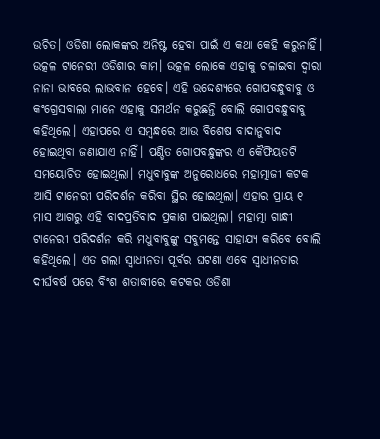ଉଚିତ। ଓଡିଶା ଲୋକଙ୍କର ଅନିଷ୍ଟ ହେବା ପାଇଁ ଏ କଥା କେହି କରୁନାହିଁ। ଉତ୍କଳ ଟାନେରୀ ଓଡିଶାର କାମ। ଉତ୍କଳ ଲୋକେ ଏହାକୁ ଚଳାଇବା ଦ୍ୱାରା ନାନା ଭାବରେ ଲାଭବାନ ହେବେ। ଏହି ଉଦ୍ଦେଶ୍ୟରେ ଗୋପବନ୍ଧୁବାବୁ ଓ କଂଗ୍ରେସବାଲା ମାନେ ଏହାକୁ ସମର୍ଥନ କରୁଛନ୍ତି ବୋଲି ଗୋପବନ୍ଧୁବାବୁ କହିଥିଲେ। ଏହାପରେ ଏ ସମ୍ବନ୍ଧରେ ଆଉ ବିଶେଷ ବାଦାନୁବାଦ ହୋଇଥିବା ଜଣାଯାଏ ନାହିଁ। ପଣ୍ଡିତ ଗୋପବନ୍ଧୁଙ୍କର ଏ କୈଫିୟତଟି ସମୟୋଚିତ ହୋଇଥିଲା। ମଧୁବାବୁଙ୍କ ଅନୁରୋଧରେ ମହାତ୍ମାଜୀ କଟକ ଆସି ଟାନେରୀ ପରିଦର୍ଶନ କରିବା ସ୍ଥିର ହୋଇଥିଲା। ଏହାର ପ୍ରାୟ ୧ ମାସ ଆଗରୁ ଏହି ବାଦପ୍ରତିବାଦ ପ୍ରକାଶ ପାଇଥିଲା। ମହାତ୍ମା ଗାନ୍ଧୀ ଟାନେରୀ ପରିଦର୍ଶନ କରି ମଧୁବାବୁଙ୍କୁ ସବୁମନ୍ତେ ସାହାଯ୍ୟ କରିବେ ବୋଲି କହିଥିଲେ। ଏତ ଗଲା ସ୍ୱାଧୀନତା ପୂର୍ବର ଘଟଣା ଏବେ ସ୍ୱାଧୀନତାର ଦୀର୍ଘବର୍ଷ ପରେ ବିଂଶ ଶତାଦ୍ଧୀରେ କଟକର ଓଡିଶା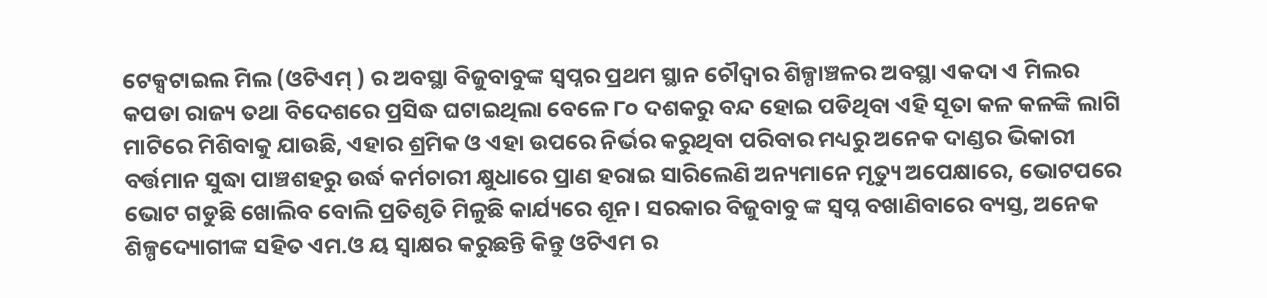ଟେକ୍ସଟାଇଲ ମିଲ (ଓଟିଏମ୍ ) ର ଅବସ୍ଥା ବିଜୁବାବୁଙ୍କ ସ୍ୱପ୍ନର ପ୍ରଥମ ସ୍ଥାନ ଚୌଦ୍ୱାର ଶିଳ୍ପାଞ୍ଚଳର ଅବସ୍ଥା ଏକଦା ଏ ମିଲର କପଡା ରାଜ୍ୟ ତଥା ବିଦେଶରେ ପ୍ରସିଦ୍ଧ ଘଟାଇଥିଲା ବେଳେ ୮୦ ଦଶକରୁ ବନ୍ଦ ହୋଇ ପଡିଥିବା ଏହି ସୂତା କଳ କଳଙ୍କି ଲାଗି ମାଟିରେ ମିଶିବାକୁ ଯାଉଛି, ଏହାର ଶ୍ରମିକ ଓ ଏହା ଉପରେ ନିର୍ଭର କରୁଥିବା ପରିବାର ମଧ୍ୟରୁ ଅନେକ ଦାଣ୍ଡର ଭିକାରୀ ବର୍ତ୍ତମାନ ସୁଦ୍ଧା ପାଞ୍ଚଶହରୁ ଉର୍ଦ୍ଧ କର୍ମଚାରୀ କ୍ଷୁଧାରେ ପ୍ରାଣ ହରାଇ ସାରିଲେଣି ଅନ୍ୟମାନେ ମୃତ୍ୟୁ ଅପେକ୍ଷାରେ, ଭୋଟପରେ ଭୋଟ ଗଡୁଛି ଖୋଲିବ ବୋଲି ପ୍ରତିଶୃତି ମିଳୁଛି କାର୍ଯ୍ୟରେ ଶୂନ। ସରକାର ବିଜୁବାବୁ ଙ୍କ ସ୍ୱପ୍ନ ବଖାଣିବାରେ ବ୍ୟସ୍ତ, ଅନେକ ଶିଳ୍ପଦ୍ୟୋଗୀଙ୍କ ସହିତ ଏମ.ଓ ୟ ସ୍ୱାକ୍ଷର କରୁଛନ୍ତି କିନ୍ତୁ ଓଟିଏମ ର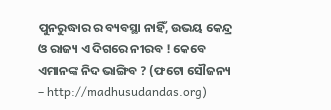ପୁନରୁଦ୍ଧାର ର ବ୍ୟବସ୍ଥା ନାହିଁ, ଉଭୟ କେନ୍ଦ୍ର ଓ ରାଜ୍ୟ ଏ ଦିଗରେ ନୀରବ ! କେବେ ଏମାନଙ୍କ ନିଦ ଭାଙ୍ଗିବ ? (ଫଟୋ ସୌଜନ୍ୟ – http://madhusudandas.org)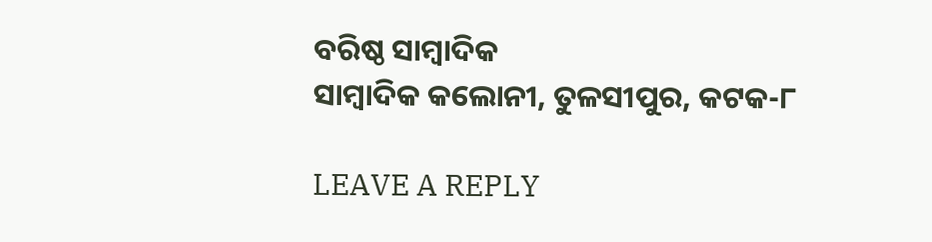ବରିଷ୍ଠ ସାମ୍ବାଦିକ
ସାମ୍ବାଦିକ କଲୋନୀ, ତୁଳସୀପୁର, କଟକ-୮

LEAVE A REPLY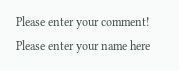Please enter your comment!
Please enter your name here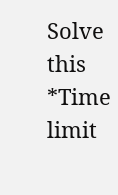Solve this *Time limit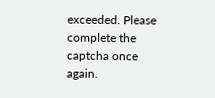exceeded. Please complete the captcha once again.